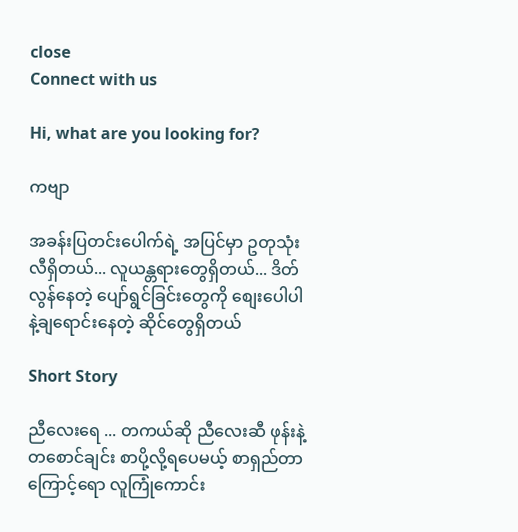close
Connect with us

Hi, what are you looking for?

ကဗျာ

အခန်းပြတင်းပေါက်ရဲ့ အပြင်မှာ ဥတုသုံးလီရှိတယ်... လူယန္တရားတွေရှိတယ်... ဒိတ်လွန်နေတဲ့ ပျော်ရွင်ခြင်းတွေကို စျေးပေါပါနဲ့ချရောင်းနေတဲ့ ဆိုင်တွေရှိတယ်

Short Story

ညီလေးရေ ... တကယ်ဆို ညီလေးဆီ ဖုန်းနဲ့ တစောင်ချင်း စာပို့လို့ရပေမယ့် စာရှည်တာကြောင့်ရော လူကြုံကောင်း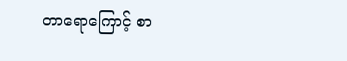တာရောကြောင့် စာ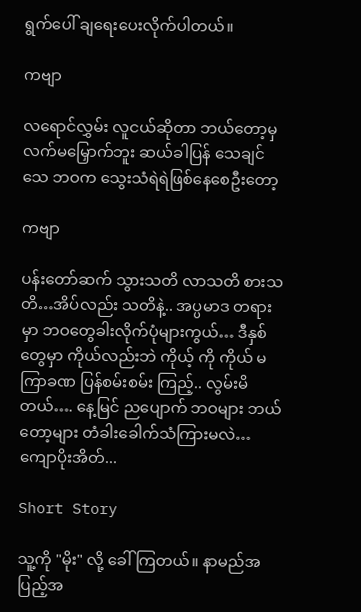ရွက်ပေါ် ချရေးပေးလိုက်ပါတယ်။

ကဗျာ

လရောင်လွှမ်း လူငယ်ဆိုတာ ဘယ်တော့မှ လက်မမြှောက်ဘူး ဆယ်ခါပြန် သေချင်သေ ဘဝက သွေးသံရဲရဲဖြစ်နေစေဦးတော့

ကဗျာ

ပန်းတော်ဆက် သွားသတိ လာသတိ စားသတိ…အိပ်လည်း သတိနဲ့.. အပ္ပမာဒ တရား မှာ ဘဝတွေခါးလိုက်ပုံများကွယ်… ဒီနှစ်တွေမှာ ကိုယ်လည်းဘဲ ကိုယ့် ကို ကိုယ် မကြာခဏ ပြန်စမ်းစမ်း ကြည့်.. လွမ်းမိတယ်…. နေ့မြင် ညပျောက် ဘဝများ ဘယ်တော့များ တံခါးခေါက်သံကြားမလဲ… ကျောပိုးအိတ်...

Short Story

သူ့ကို "မိုး" လို့ ခေါ်ကြတယ်။ နာမည်အပြည့်အ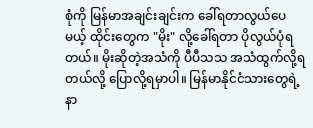စုံကို မြန်မာအချင်းချင်းက ခေါ်ရတာလွယ်ပေမယ့် ထိုင်းတွေက "မိုး" လို့ခေါ်ရတာ ပိုလွယ်ပုံရတယ်။ မိုးဆိုတဲ့အသံကို ပီပီသသ အသံထွက်လို့ရတယ်လို့ ပြောလို့ရမှာပါ။ မြန်မာနိုင်ငံသားတွေရဲ့ နာ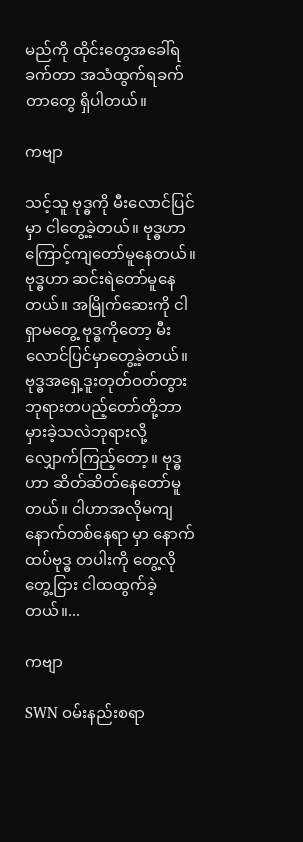မည်ကို ထိုင်းတွေအခေါ်ရခက်တာ အသံထွက်ရခက်တာတွေ ရှိပါတယ်။

ကဗျာ

သင့်သူ ဗုဒ္ဓကို မီးလောင်ပြင်မှာ ငါတွေ့ခဲ့တယ်။ ဗုဒ္ဓဟာ ကြောင့်ကျတော်မူနေတယ်။ ဗုဒ္ဓဟာ ဆင်းရဲတော်မူနေတယ်။ အမြိုက်ဆေးကို ငါရှာမတွေ့ ဗုဒ္ဓကိုတော့ မီးလောင်ပြင်မှာတွေ့ခဲ့တယ်။ ဗုဒ္ဓအရှေ့ဒူးတုတ်ဝတ်တွား ဘုရားတပည့်တော်တို့ဘာမှားခဲ့သလဲဘုရားလို့ လျှောက်ကြည့်တော့။ ဗုဒ္ဓဟာ ဆိတ်ဆိတ်နေတော်မူတယ်။ ငါဟာအလိုမကျ နောက်‌တစ်နေရာ မှာ နောက်ထပ်ဗုဒ္ဓ တပါးကို‌ တွေ့လိုတွေ့ငြား ငါထထွက်ခဲ့တယ်။...

ကဗျာ

SWN ဝမ်းနည်းစရာ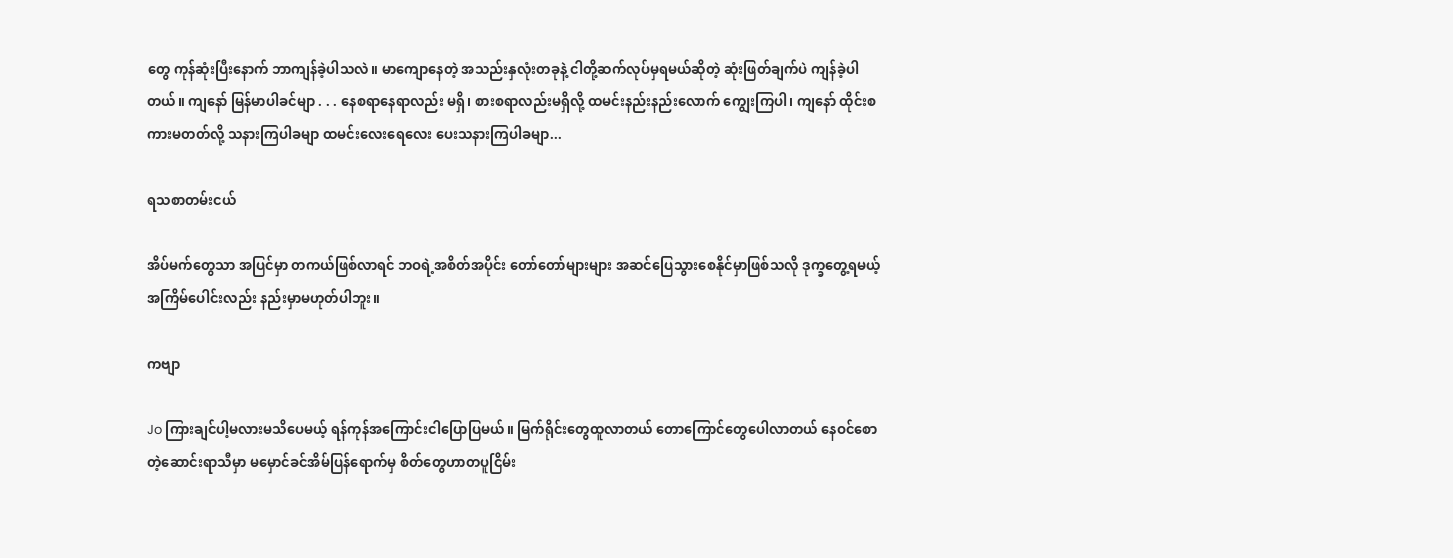တွေ ကုန်ဆုံးပြီးနောက် ဘာကျန်ခဲ့ပါသလဲ။ မာကျောနေတဲ့ အသည်းနှလုံးတခုနဲ့ ငါတို့ဆက်လုပ်မှရမယ်ဆိုတဲ့ ဆုံးဖြတ်ချက်ပဲ ကျန်ခဲ့ပါတယ်။ ကျနော် မြန်မာပါခင်မျာ . . . နေစရာနေရာလည်း မရှိ၊ စားစရာလည်းမရှိလို့ ထမင်းနည်းနည်းလောက် ကျွေးကြပါ၊ ကျနော် ထိုင်းစကားမတတ်လို့ သနားကြပါခမျာ ထမင်းလေးရေလေး ပေးသနားကြပါခမျာ...

ရသစာတမ်းငယ်

အိပ်မက်တွေသာ အပြင်မှာ တကယ်ဖြစ်လာရင် ဘဝရဲ့အစိတ်အပိုင်း တော်တော်များများ အဆင်ပြေသွားစေနိုင်မှာဖြစ်သလို ဒုက္ခတွေ့ရမယ့် အကြိမ်ပေါင်းလည်း နည်းမှာမဟုတ်ပါဘူး။

ကဗျာ

Jo ကြားချင်ပါ့မလားမသိပေမယ့် ရန်ကုန်အကြောင်းငါပြောပြမယ်။ မြက်ရိုင်းတွေထူလာတယ် တောကြောင်တွေပေါလာတယ် နေဝင်စောတဲ့ဆောင်းရာသီမှာ မမှောင်ခင်အိမ်ပြန်ရောက်မှ စိတ်တွေဟာတပူငြိမ်း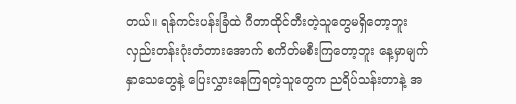တယ်။ ရန်ကင်းပန်းခြံထဲ ဂီတာထိုင်တီးတဲ့သူတွေမရှိတော့ဘူး လှည်းတန်းဂုံးတံတားအောက် စကိတ်မစီးကြတော့ဘူး နေ့မှာမျက်နှာသေတွေနဲ့ ပြေးလွှားနေကြရတဲ့သူတွေက ညရိပ်သန်းတာနဲ့ အ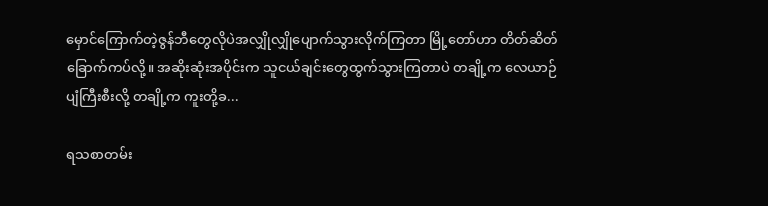မှောင်ကြောက်တဲ့ဇွန်ဘီတွေလိုပဲအလျှိုလျှိုပျောက်သွားလိုက်ကြတာ မြို့တော်ဟာ တိတ်ဆိတ်ခြောက်ကပ်လို့။ အဆိုးဆုံးအပိုင်းက သူငယ်ချင်းတွေထွက်သွားကြတာပဲ တချို့က လေယာဉ်ပျံကြီးစီးလို့ တချို့က ကူးတို့ခ...

ရသစာတမ်း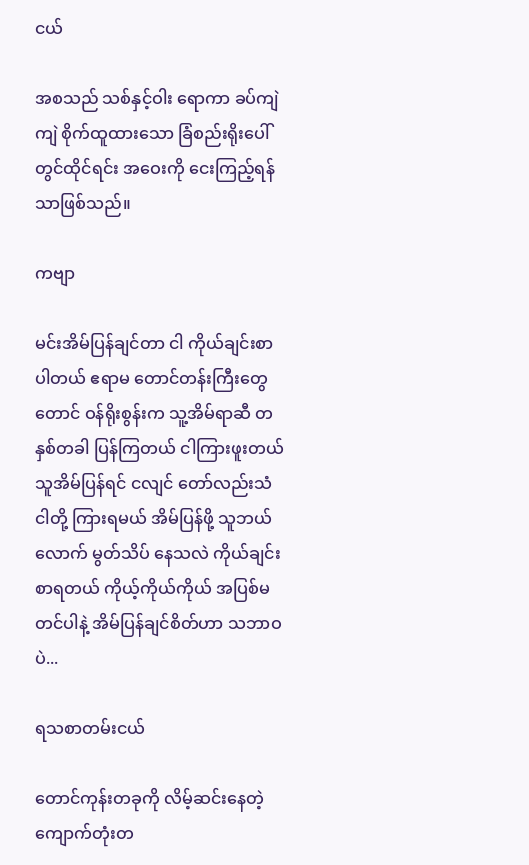ငယ်

အစသည် သစ်နှင့်ဝါး ရောကာ ခပ်ကျဲကျဲ စိုက်ထူထားသော ခြံစည်းရိုးပေါ်တွင်ထိုင်ရင်း အဝေးကို ငေးကြည့်ရန်သာဖြစ်သည်။

ကဗျာ

မင်းအိမ်ပြန်ချင်တာ ငါ ကိုယ်ချင်းစာပါတယ် ဧရာမ တောင်တန်းကြီးတွေတောင် ဝန်ရိုးစွန်းက သူ့အိမ်ရာဆီ တနှစ်တခါ ပြန်ကြတယ် ငါကြားဖူးတယ် သူအိမ်ပြန်ရင် ငလျင် တော်လည်းသံ ငါတို့ ကြားရမယ် အိမ်ပြန်ဖို့ သူဘယ်လောက် မွတ်သိပ် နေသလဲ ကိုယ်ချင်းစာရတယ် ကိုယ့်ကိုယ်ကိုယ် အပြစ်မတင်ပါနဲ့ အိမ်ပြန်ချင်စိတ်ဟာ သဘာဝပဲ...

ရသစာတမ်းငယ်

တောင်ကုန်းတခုကို လိမ့်ဆင်းနေတဲ့ ကျောက်တုံးတ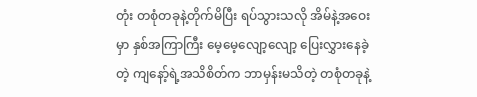တုံး တစုံတခုနဲ့တိုက်မိပြီး ရပ်သွားသလို အိမ်နဲ့အဝေးမှာ နှစ်အကြာကြီး မေ့မေ့လျော့လျော့ ပြေးလွှားနေခဲ့တဲ့ ကျနော့်ရဲ့အသိစိတ်က ဘာမှန်းမသိတဲ့ တစုံတခုနဲ့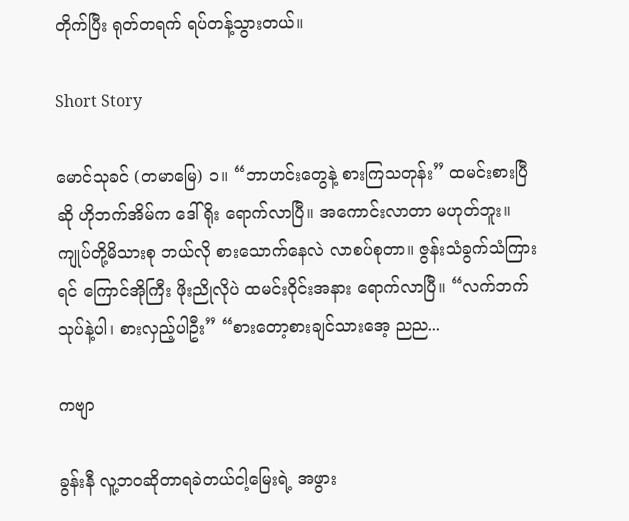တိုက်ပြီး ရုတ်တရက် ရပ်တန့်သွားတယ်။

Short Story

မောင်သုခင် (တမာမြေ) ၁။ “ဘာဟင်းတွေနဲ့ စားကြသတုန်း” ထမင်းစားပြီဆို ဟိုဘက်အိမ်က ဒေါ်ရိုး ရောက်လာပြီ။ အကောင်းလာတာ မဟုတ်ဘူး။ ကျုပ်တို့မိသားစု ဘယ်လို စားသောက်နေလဲ လာစပ်စုတာ။ ဇွန်းသံခွက်သံကြားရင် ကြောင်အိုကြီး ဖိုးညိုလိုပဲ ထမင်းဝိုင်းအနား ရောက်လာပြီ။ “လက်ဘက်သုပ်နဲ့ပါ၊ စားလှည့်ပါဦး” “စားတော့စားချင်သားအေ့ ညည...

ကဗျာ

ခွန်းနီ လူ့ဘဝဆိုတာရခဲတယ်ငါ့မြေးရဲ့ အဖွား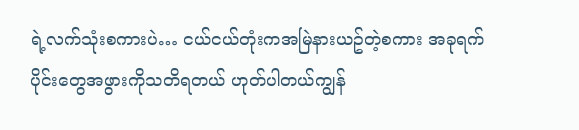ရဲ့လက်သုံးစကားပဲ… ငယ်ငယ်တုံးကအမြဲနားယဥ်တဲ့စကား အခုရက်ပိုင်းတွေအဖွားကိုသတိရတယ် ဟုတ်ပါတယ်ကျွန်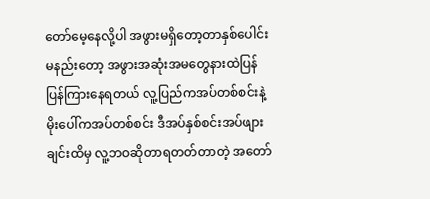တော်မေ့နေလို့ပါ အဖွားမရှိတော့တာနှစ်ပေါင်းမနည်းတော့ အဖွားအဆုံးအမတွေနားထဲပြန်ပြန်ကြားနေရတယ် လူ့ပြည်ကအပ်တစ်စင်းနဲ့မိုးပေါ်ကအပ်တစ်စင်း ဒီအပ်နှစ်စင်းအပ်ဖျားချင်းထိမှ လူ့ဘဝဆိုတာရတတ်တာတဲ့ အတော်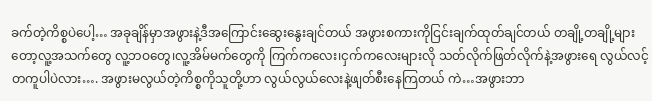ခက်တဲ့ကိစ္စပဲပေါ့… အခုချိန်မှာအဖွားနဲ့ဒီအကြောင်းဆွေးနွေးချင်တယ် အဖွားစကားကိုငြင်းချက်ထုတ်ချင်တယ် တချို့တချို့များတော့လူ့အသက်တွေ လူ့ဘဝတွေ၊လူ့အိမ်မက်တွေကို ကြက်ကလေး၊ငှက်ကလေးများလို သတ်လိုက်ဖြတ်လိုက်နဲ့အဖွားရေ လွယ်လင့်တကူပါပဲလား…. အဖွားမလွယ်တဲ့ကိစ္စကိုသူတို့ဟာ လွယ်လွယ်လေးနဲ့ဖျတ်စီးနေကြတယ် ကဲ…အဖွားဘာ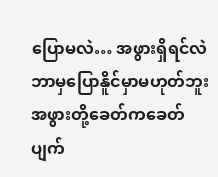ပြောမလဲ… အဖွားရှိရင်လဲဘာမှပြောနိူင်မှာမဟုတ်ဘူး အဖွားတို့ခေတ်ကခေတ်ပျက်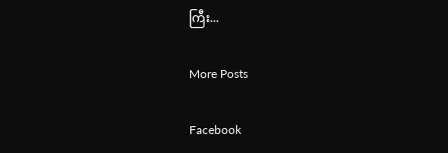ကြီး...

More Posts

Facebook